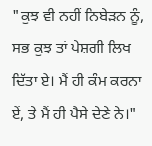"ਕੁਝ ਵੀ ਨਹੀਂ ਨਿਬੇੜਨ ਨੂੰ, ਸਭ ਕੁਝ ਤਾਂ ਪੇਸ਼ਗੀ ਲਿਖ ਦਿੱਤਾ ਏ। ਮੈਂ ਹੀ ਕੰਮ ਕਰਨਾ ਏਂ, ਤੇ ਮੈਂ ਹੀ ਪੈਸੇ ਦੇਣੇ ਨੇ।"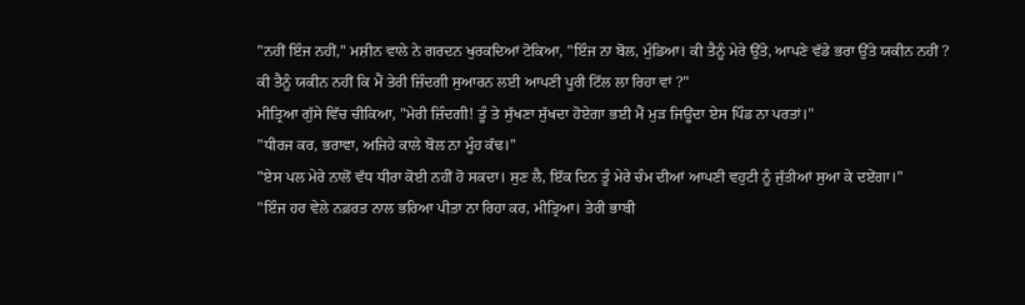"ਨਹੀਂ ਇੰਜ ਨਹੀਂ," ਮਸ਼ੀਨ ਵਾਲੇ ਨੇ ਗਰਦਨ ਖੁਰਕਦਿਆਂ ਟੋਕਿਆ, "ਇੰਜ ਨਾ ਬੋਲ, ਮੁੰਡਿਆ। ਕੀ ਤੈਨੂੰ ਮੇਰੇ ਉੱਤੇ, ਆਪਣੇ ਵੱਡੇ ਭਰਾ ਉੱਤੇ ਯਕੀਨ ਨਹੀਂ ? ਕੀ ਤੈਨੂੰ ਯਕੀਨ ਨਹੀਂ ਕਿ ਮੈਂ ਤੇਰੀ ਜ਼ਿੰਦਗੀ ਸੁਆਰਨ ਲਈ ਆਪਣੀ ਪੂਰੀ ਟਿੱਲ ਲਾ ਰਿਹਾ ਵਾਂ ?"
ਮੀਤ੍ਰਿਆ ਗੁੱਸੇ ਵਿੱਚ ਚੀਕਿਆ, "ਮੇਰੀ ਜ਼ਿੰਦਗੀ! ਤੂੰ ਤੇ ਸੁੱਖਣਾ ਸੁੱਖਦਾ ਹੋਏਗਾ ਭਈ ਮੈਂ ਮੁੜ ਜਿਊਂਦਾ ਏਸ ਪਿੰਡ ਨਾ ਪਰਤਾਂ।"
"ਧੀਰਜ ਕਰ, ਭਰਾਵਾ, ਅਜਿਹੇ ਕਾਲੇ ਬੋਲ ਨਾ ਮੂੰਹ ਕੱਢ।"
"ਏਸ ਪਲ ਮੇਰੇ ਨਾਲੋਂ ਵੱਧ ਧੀਰਾ ਕੋਈ ਨਹੀਂ ਹੋ ਸਕਦਾ। ਸੁਣ ਲੈ, ਇੱਕ ਦਿਨ ਤੂੰ ਮੇਰੇ ਚੰਮ ਦੀਆਂ ਆਪਣੀ ਵਹੁਟੀ ਨੂੰ ਜੁੱਤੀਆਂ ਸੁਆ ਕੇ ਦਏਂਗਾ।"
"ਇੰਜ ਹਰ ਵੇਲੇ ਨਫ਼ਰਤ ਨਾਲ ਭਰਿਆ ਪੀਤਾ ਨਾ ਰਿਹਾ ਕਰ, ਮੀਤ੍ਰਿਆ। ਤੇਰੀ ਭਾਬੀ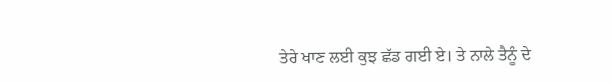ਤੇਰੇ ਖਾਣ ਲਈ ਕੁਝ ਛੱਡ ਗਈ ਏ। ਤੇ ਨਾਲੇ ਤੈਨੂੰ ਦੇ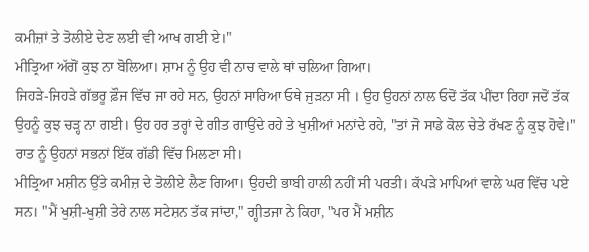ਕਮੀਜ਼ਾਂ ਤੇ ਤੋਲੀਏ ਦੇਣ ਲਈ ਵੀ ਆਖ ਗਈ ਏ।"
ਮੀਤ੍ਰਿਆ ਅੱਗੋਂ ਕੁਝ ਨਾ ਬੋਲਿਆ। ਸ਼ਾਮ ਨੂੰ ਉਹ ਵੀ ਨਾਚ ਵਾਲੇ ਥਾਂ ਚਲਿਆ ਗਿਆ।
ਜਿਹੜੇ-ਜਿਹੜੇ ਗੱਭਰੂ ਫ਼ੌਜ ਵਿੱਚ ਜਾ ਰਹੇ ਸਨ, ਉਹਨਾਂ ਸਾਰਿਆ ਓਥੇ ਜੁੜਨਾ ਸੀ । ਉਹ ਉਹਨਾਂ ਨਾਲ ਓਦੋਂ ਤੱਕ ਪੀਂਦਾ ਰਿਹਾ ਜਦੋਂ ਤੱਕ ਉਹਨੂੰ ਕੁਝ ਚੜ੍ਹ ਨਾ ਗਈ। ਉਹ ਹਰ ਤਰ੍ਹਾਂ ਦੇ ਗੀਤ ਗਾਉਂਦੇ ਰਹੇ ਤੇ ਖੁਸ਼ੀਆਂ ਮਨਾਂਦੇ ਰਹੇ, "ਤਾਂ ਜੋ ਸਾਡੇ ਕੋਲ ਚੇਤੇ ਰੱਖਣ ਨੂੰ ਕੁਝ ਹੋਵੇ।"
ਰਾਤ ਨੂੰ ਉਹਨਾਂ ਸਭਨਾਂ ਇੱਕ ਗੱਡੀ ਵਿੱਚ ਮਿਲਣਾ ਸੀ।
ਮੀਤ੍ਰਿਆ ਮਸ਼ੀਨ ਉੱਤੇ ਕਮੀਜ਼ ਦੇ ਤੋਲੀਏ ਲੈਣ ਗਿਆ। ਉਹਦੀ ਭਾਬੀ ਹਾਲੀ ਨਹੀਂ ਸੀ ਪਰਤੀ। ਕੱਪੜੇ ਮਾਪਿਆਂ ਵਾਲੇ ਘਰ ਵਿੱਚ ਪਏ ਸਨ। "ਮੈਂ ਖੁਸ਼ੀ-ਖੁਸ਼ੀ ਤੇਰੇ ਨਾਲ ਸਟੇਸ਼ਨ ਤੱਕ ਜਾਂਦਾ," ਗ੍ਹੀਤਜਾ ਨੇ ਕਿਹਾ, "ਪਰ ਮੈਂ ਮਸ਼ੀਨ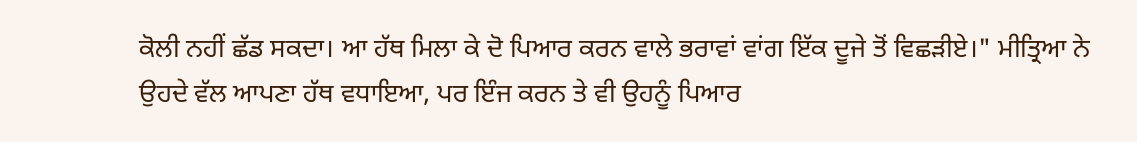ਕੋਲੀ ਨਹੀਂ ਛੱਡ ਸਕਦਾ। ਆ ਹੱਥ ਮਿਲਾ ਕੇ ਦੋ ਪਿਆਰ ਕਰਨ ਵਾਲੇ ਭਰਾਵਾਂ ਵਾਂਗ ਇੱਕ ਦੂਜੇ ਤੋਂ ਵਿਛੜੀਏ।" ਮੀਤ੍ਰਿਆ ਨੇ ਉਹਦੇ ਵੱਲ ਆਪਣਾ ਹੱਥ ਵਧਾਇਆ, ਪਰ ਇੰਜ ਕਰਨ ਤੇ ਵੀ ਉਹਨੂੰ ਪਿਆਰ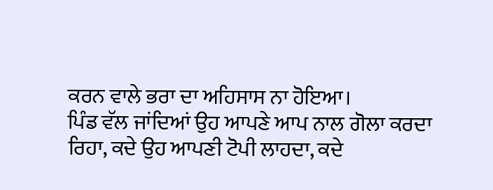ਕਰਨ ਵਾਲੇ ਭਰਾ ਦਾ ਅਹਿਸਾਸ ਨਾ ਹੋਇਆ।
ਪਿੰਡ ਵੱਲ ਜਾਂਦਿਆਂ ਉਹ ਆਪਣੇ ਆਪ ਨਾਲ ਗੋਲਾ ਕਰਦਾ ਰਿਹਾ, ਕਦੇ ਉਹ ਆਪਣੀ ਟੋਪੀ ਲਾਹਦਾ, ਕਦੇ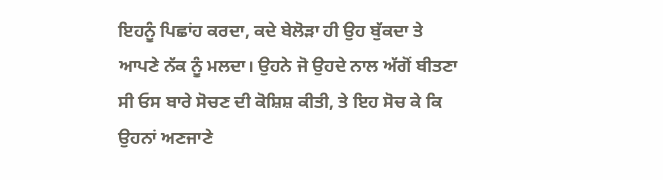ਇਹਨੂੰ ਪਿਛਾਂਹ ਕਰਦਾ, ਕਦੇ ਬੇਲੋੜਾ ਹੀ ਉਹ ਬੁੱਕਦਾ ਤੇ ਆਪਣੇ ਨੱਕ ਨੂੰ ਮਲਦਾ। ਉਹਨੇ ਜੋ ਉਹਦੇ ਨਾਲ ਅੱਗੋਂ ਬੀਤਣਾ ਸੀ ਓਸ ਬਾਰੇ ਸੋਚਣ ਦੀ ਕੋਸ਼ਿਸ਼ ਕੀਤੀ, ਤੇ ਇਹ ਸੋਚ ਕੇ ਕਿ ਉਹਨਾਂ ਅਣਜਾਣੇ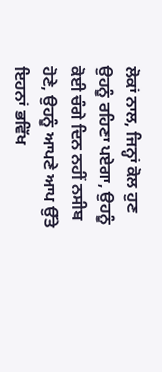ਲੋਕਾਂ ਨਾਲ, ਜਿਨ੍ਹਾਂ ਕੋਲ ਹੁਣ ਉਹਨੂੰ ਰਹਿਣਾ ਪਏਗਾ, ਉਹਨੂੰ ਕੋਈ ਚੰਗੇ ਦਿਨ ਨਹੀਂ ਨਸੀਬ ਹੋਣੇ, ਉਹਨੂੰ ਆਪਣੇ ਆਪ ਉੱਤੇ ਇਹਨਾਂ ਭਵਿੱਖ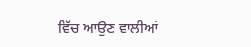ਵਿੱਚ ਆਉਣ ਵਾਲੀਆਂ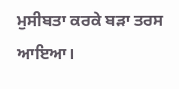ਮੁਸੀਬਤਾ ਕਰਕੇ ਬੜਾ ਤਰਸ ਆਇਆ।